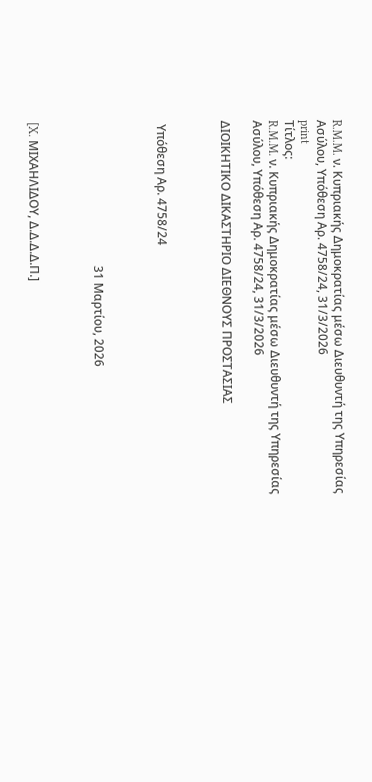R.M.M. ν. Κυπριακής Δημοκρατίας μέσω Διευθυντή της Υπηρεσίας Ασύλου, Υπόθεση Αρ. 4758/24, 31/3/2026
print
Τίτλος:
R.M.M. ν. Κυπριακής Δημοκρατίας μέσω Διευθυντή της Υπηρεσίας Ασύλου, Υπόθεση Αρ. 4758/24, 31/3/2026

ΔΙΟΙΚΗΤΙΚΟ ΔΙΚΑΣΤΗΡΙΟ ΔΙΕΘΝΟΥΣ ΠΡΟΣΤΑΣΙΑΣ



 Υπόθεση Αρ. 4758/24



                                                31 Μαρτίου, 2026



[X. ΜΙΧΑΗΛΙΔΟΥ, Δ.Δ.Δ.Δ.Π.]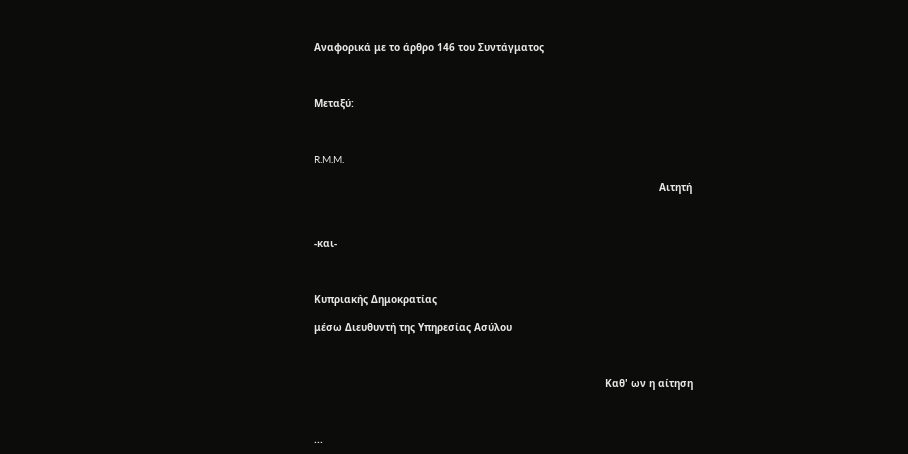Αναφορικά με το άρθρο 146 του Συντάγματος



Μεταξύ:



R.M.M.

                                                                                                                   Αιτητή



-και-



Κυπριακής Δημοκρατίας

μέσω Διευθυντή της Υπηρεσίας Ασύλου



                                                                                                 Καθ' ων η αίτηση



...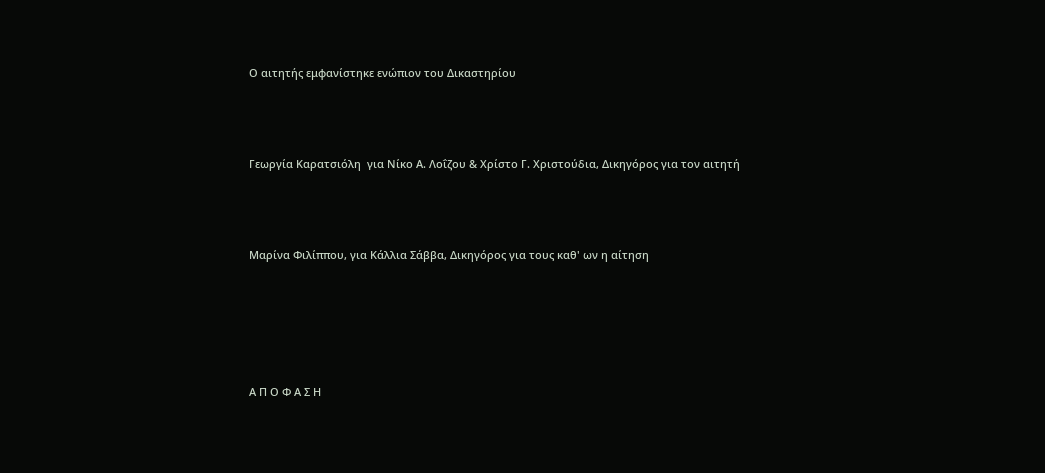Ο αιτητής εμφανίστηκε ενώπιον του Δικαστηρίου



Γεωργία Καρατσιόλη  για Νίκο Α. Λοΐζου & Χρίστο Γ. Χριστούδια, Δικηγόρος για τον αιτητή



Μαρίνα Φιλίππου, για Κάλλια Σάββα, Δικηγόρος για τους καθ' ων η αίτηση





Α Π Ο Φ Α Σ Η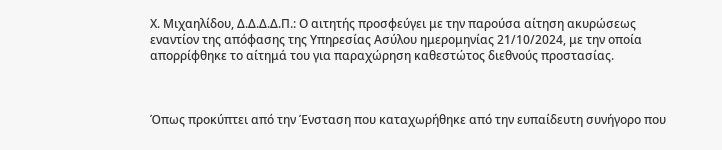Χ. Μιχαηλίδου, Δ.Δ.Δ.Δ.Π.: Ο αιτητής προσφεύγει με την παρούσα αίτηση ακυρώσεως εναντίον της απόφασης της Υπηρεσίας Ασύλου ημερομηνίας 21/10/2024, με την οποία απορρίφθηκε το αίτημά του για παραχώρηση καθεστώτος διεθνούς προστασίας.



Όπως προκύπτει από την Ένσταση που καταχωρήθηκε από την ευπαίδευτη συνήγορο που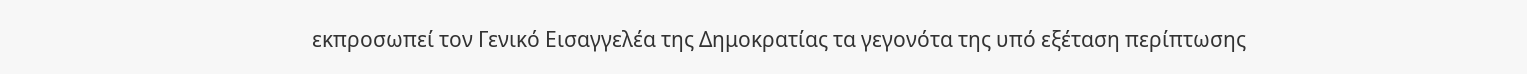εκπροσωπεί τον Γενικό Εισαγγελέα της Δημοκρατίας τα γεγονότα της υπό εξέταση περίπτωσης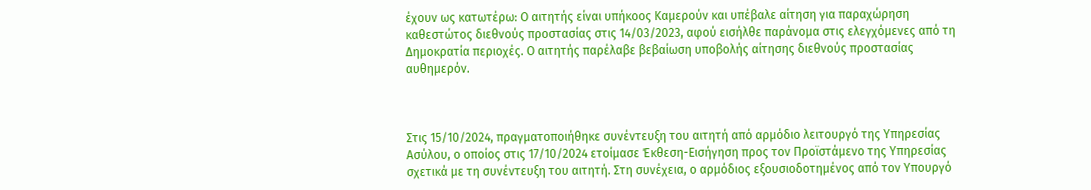έχουν ως κατωτέρω: Ο αιτητής είναι υπήκοος Καμερούν και υπέβαλε αίτηση για παραχώρηση καθεστώτος διεθνούς προστασίας στις 14/03/2023, αφού εισήλθε παράνομα στις ελεγχόμενες από τη Δημοκρατία περιοχές. Ο αιτητής παρέλαβε βεβαίωση υποβολής αίτησης διεθνούς προστασίας αυθημερόν.



Στις 15/10/2024, πραγματοποιήθηκε συνέντευξη του αιτητή από αρμόδιο λειτουργό της Υπηρεσίας Ασύλου, ο οποίος στις 17/10/2024 ετοίμασε Έκθεση-Εισήγηση προς τον Προϊστάμενο της Υπηρεσίας σχετικά με τη συνέντευξη του αιτητή. Στη συνέχεια, ο αρμόδιος εξουσιοδοτημένος από τον Υπουργό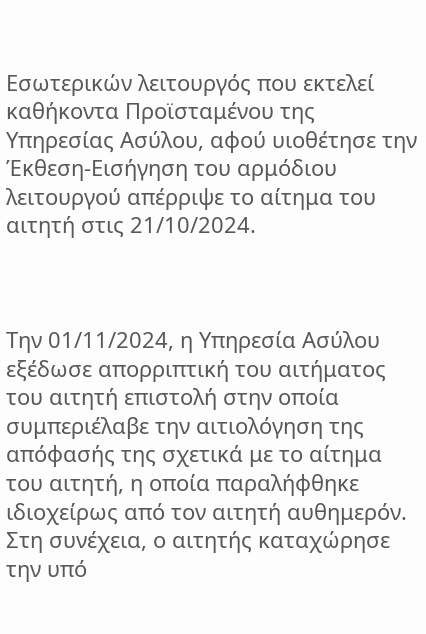Εσωτερικών λειτουργός που εκτελεί καθήκοντα Προϊσταμένου της Υπηρεσίας Ασύλου, αφού υιοθέτησε την Έκθεση-Εισήγηση του αρμόδιου λειτουργού απέρριψε το αίτημα του αιτητή στις 21/10/2024.



Την 01/11/2024, η Υπηρεσία Ασύλου εξέδωσε απορριπτική του αιτήματος του αιτητή επιστολή στην οποία συμπεριέλαβε την αιτιολόγηση της απόφασής της σχετικά με το αίτημα του αιτητή, η οποία παραλήφθηκε ιδιοχείρως από τον αιτητή αυθημερόν.  Στη συνέχεια, ο αιτητής καταχώρησε την υπό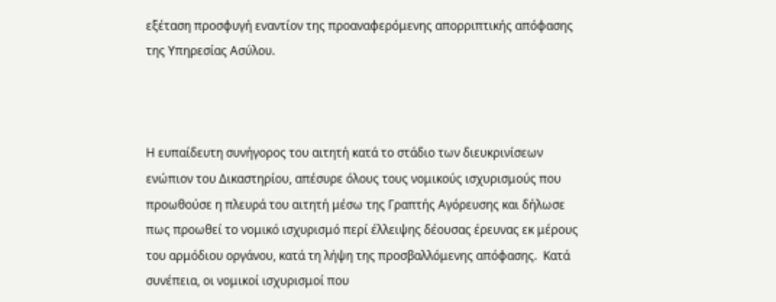εξέταση προσφυγή εναντίον της προαναφερόμενης απορριπτικής απόφασης της Υπηρεσίας Ασύλου.



Η ευπαίδευτη συνήγορος του αιτητή κατά το στάδιο των διευκρινίσεων ενώπιον του Δικαστηρίου, απέσυρε όλους τους νομικούς ισχυρισμούς που προωθούσε η πλευρά του αιτητή μέσω της Γραπτής Αγόρευσης και δήλωσε πως προωθεί το νομικό ισχυρισμό περί έλλειψης δέουσας έρευνας εκ μέρους του αρμόδιου οργάνου, κατά τη λήψη της προσβαλλόμενης απόφασης.  Κατά συνέπεια, οι νομικοί ισχυρισμοί που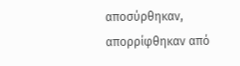αποσύρθηκαν, απορρίφθηκαν από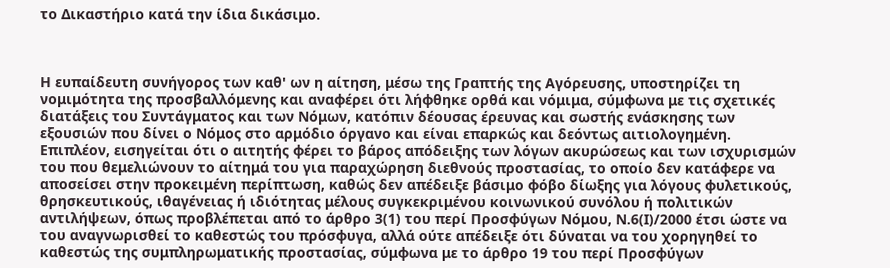το Δικαστήριο κατά την ίδια δικάσιμο.



Η ευπαίδευτη συνήγορος των καθ' ων η αίτηση, μέσω της Γραπτής της Αγόρευσης, υποστηρίζει τη νομιμότητα της προσβαλλόμενης και αναφέρει ότι λήφθηκε ορθά και νόμιμα, σύμφωνα με τις σχετικές διατάξεις του Συντάγματος και των Νόμων, κατόπιν δέουσας έρευνας και σωστής ενάσκησης των εξουσιών που δίνει ο Νόμος στο αρμόδιο όργανο και είναι επαρκώς και δεόντως αιτιολογημένη.  Επιπλέον, εισηγείται ότι ο αιτητής φέρει το βάρος απόδειξης των λόγων ακυρώσεως και των ισχυρισμών του που θεμελιώνουν το αίτημά του για παραχώρηση διεθνούς προστασίας, το οποίο δεν κατάφερε να αποσείσει στην προκειμένη περίπτωση, καθώς δεν απέδειξε βάσιμο φόβο δίωξης για λόγους φυλετικούς, θρησκευτικούς, ιθαγένειας ή ιδιότητας μέλους συγκεκριμένου κοινωνικού συνόλου ή πολιτικών αντιλήψεων, όπως προβλέπεται από το άρθρο 3(1) του περί Προσφύγων Νόμου, Ν.6(Ι)/2000 έτσι ώστε να του αναγνωρισθεί το καθεστώς του πρόσφυγα, αλλά ούτε απέδειξε ότι δύναται να του χορηγηθεί το καθεστώς της συμπληρωματικής προστασίας, σύμφωνα με το άρθρο 19 του περί Προσφύγων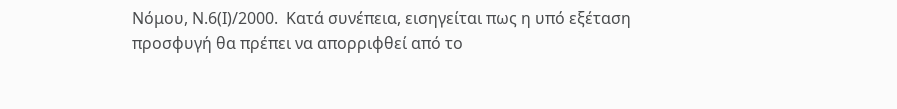Νόμου, Ν.6(Ι)/2000.  Κατά συνέπεια, εισηγείται πως η υπό εξέταση προσφυγή θα πρέπει να απορριφθεί από το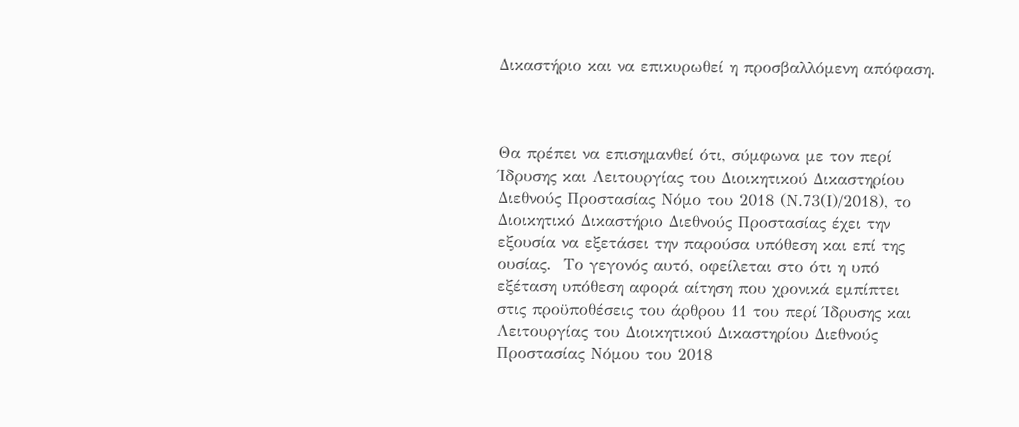Δικαστήριο και να επικυρωθεί η προσβαλλόμενη απόφαση.



Θα πρέπει να επισημανθεί ότι, σύμφωνα με τον περί Ίδρυσης και Λειτουργίας του Διοικητικού Δικαστηρίου Διεθνούς Προστασίας Νόμο του 2018 (Ν.73(Ι)/2018), το Διοικητικό Δικαστήριο Διεθνούς Προστασίας έχει την εξουσία να εξετάσει την παρούσα υπόθεση και επί της ουσίας.  Το γεγονός αυτό, οφείλεται στο ότι η υπό εξέταση υπόθεση αφορά αίτηση που χρονικά εμπίπτει στις προϋποθέσεις του άρθρου 11 του περί Ίδρυσης και Λειτουργίας του Διοικητικού Δικαστηρίου Διεθνούς Προστασίας Νόμου του 2018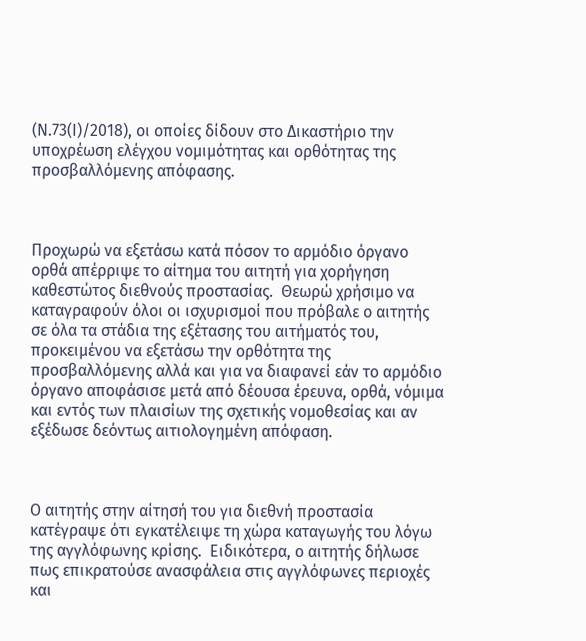(Ν.73(Ι)/2018), οι οποίες δίδουν στο Δικαστήριο την υποχρέωση ελέγχου νομιμότητας και ορθότητας της προσβαλλόμενης απόφασης.



Προχωρώ να εξετάσω κατά πόσον το αρμόδιο όργανο ορθά απέρριψε το αίτημα του αιτητή για χορήγηση καθεστώτος διεθνούς προστασίας.  Θεωρώ χρήσιμο να καταγραφούν όλοι οι ισχυρισμοί που πρόβαλε ο αιτητής σε όλα τα στάδια της εξέτασης του αιτήματός του, προκειμένου να εξετάσω την ορθότητα της προσβαλλόμενης αλλά και για να διαφανεί εάν το αρμόδιο όργανο αποφάσισε μετά από δέουσα έρευνα, ορθά, νόμιμα και εντός των πλαισίων της σχετικής νομοθεσίας και αν εξέδωσε δεόντως αιτιολογημένη απόφαση.



Ο αιτητής στην αίτησή του για διεθνή προστασία κατέγραψε ότι εγκατέλειψε τη χώρα καταγωγής του λόγω της αγγλόφωνης κρίσης.  Ειδικότερα, ο αιτητής δήλωσε πως επικρατούσε ανασφάλεια στις αγγλόφωνες περιοχές και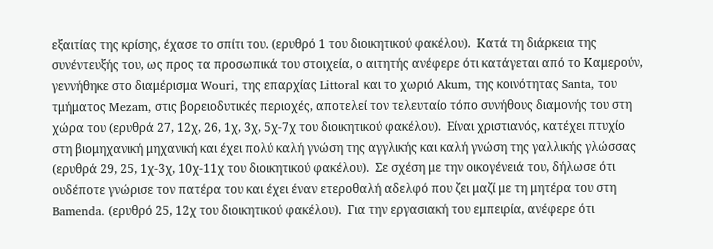εξαιτίας της κρίσης, έχασε το σπίτι του. (ερυθρό 1 του διοικητικού φακέλου).  Κατά τη διάρκεια της συνέντευξής του, ως προς τα προσωπικά του στοιχεία, ο αιτητής ανέφερε ότι κατάγεται από τo Καμερούν, γεννήθηκε στο διαμέρισμα Wouri, της επαρχίας Littoral και το χωριό Akum, της κοινότητας Santa, του τμήματος Mezam, στις βορειοδυτικές περιοχές, αποτελεί τον τελευταίο τόπο συνήθους διαμονής του στη χώρα του (ερυθρά 27, 12χ, 26, 1χ, 3χ, 5χ-7χ του διοικητικού φακέλου).  Είναι χριστιανός, κατέχει πτυχίο στη βιομηχανική μηχανική και έχει πολύ καλή γνώση της αγγλικής και καλή γνώση της γαλλικής γλώσσας (ερυθρά 29, 25, 1χ-3χ, 10χ-11χ του διοικητικού φακέλου).  Σε σχέση με την οικογένειά του, δήλωσε ότι ουδέποτε γνώρισε τον πατέρα του και έχει έναν ετεροθαλή αδελφό που ζει μαζί με τη μητέρα του στη Bamenda. (ερυθρό 25, 12χ του διοικητικού φακέλου).  Για την εργασιακή του εμπειρία, ανέφερε ότι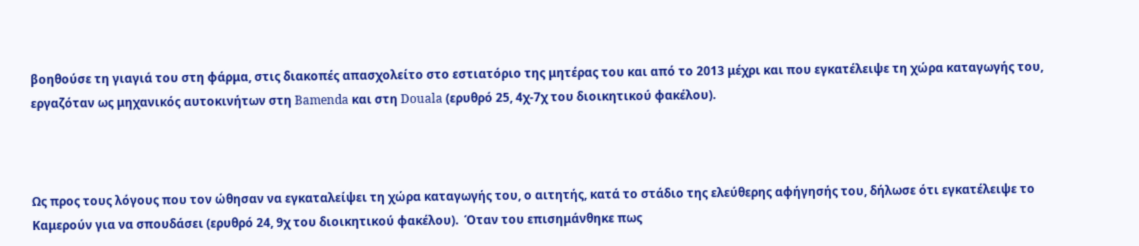βοηθούσε τη γιαγιά του στη φάρμα, στις διακοπές απασχολείτο στο εστιατόριο της μητέρας του και από το 2013 μέχρι και που εγκατέλειψε τη χώρα καταγωγής του, εργαζόταν ως μηχανικός αυτοκινήτων στη Bamenda και στη Douala (ερυθρό 25, 4χ-7χ του διοικητικού φακέλου).



Ως προς τους λόγους που τον ώθησαν να εγκαταλείψει τη χώρα καταγωγής του, ο αιτητής, κατά το στάδιο της ελεύθερης αφήγησής του, δήλωσε ότι εγκατέλειψε το Καμερούν για να σπουδάσει (ερυθρό 24, 9χ του διοικητικού φακέλου).  Όταν του επισημάνθηκε πως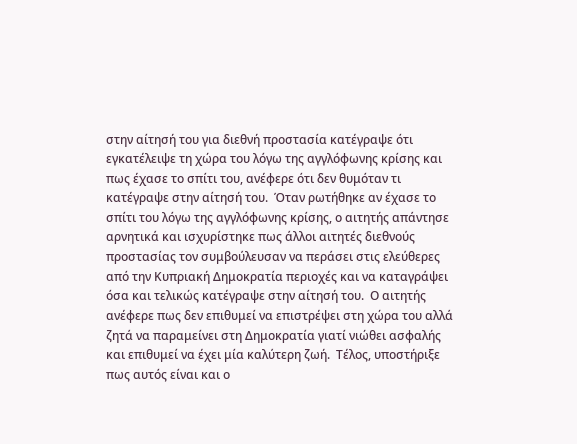στην αίτησή του για διεθνή προστασία κατέγραψε ότι εγκατέλειψε τη χώρα του λόγω της αγγλόφωνης κρίσης και πως έχασε το σπίτι του, ανέφερε ότι δεν θυμόταν τι κατέγραψε στην αίτησή του.  Όταν ρωτήθηκε αν έχασε το σπίτι του λόγω της αγγλόφωνης κρίσης, ο αιτητής απάντησε αρνητικά και ισχυρίστηκε πως άλλοι αιτητές διεθνούς προστασίας τον συμβούλευσαν να περάσει στις ελεύθερες από την Κυπριακή Δημοκρατία περιοχές και να καταγράψει όσα και τελικώς κατέγραψε στην αίτησή του.  Ο αιτητής ανέφερε πως δεν επιθυμεί να επιστρέψει στη χώρα του αλλά ζητά να παραμείνει στη Δημοκρατία γιατί νιώθει ασφαλής και επιθυμεί να έχει μία καλύτερη ζωή.  Τέλος, υποστήριξε πως αυτός είναι και ο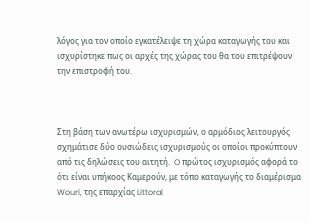λόγος για τον οποίο εγκατέλειψε τη χώρα καταγωγής του και ισχυρίστηκε πως οι αρχές της χώρας του θα του επιτρέψουν την επιστροφή του.



Στη βάση των ανωτέρω ισχυρισμών, ο αρμόδιος λειτουργός σχημάτισε δύο ουσιώδεις ισχυρισμούς οι οποίοι προκύπτουν από τις δηλώσεις του αιτητή.  O πρώτος ισχυρισμός αφορά το ότι είναι υπήκοος Καμερούν, με τόπο καταγωγής το διαμέρισμα Wouri, της επαρχίας Littoral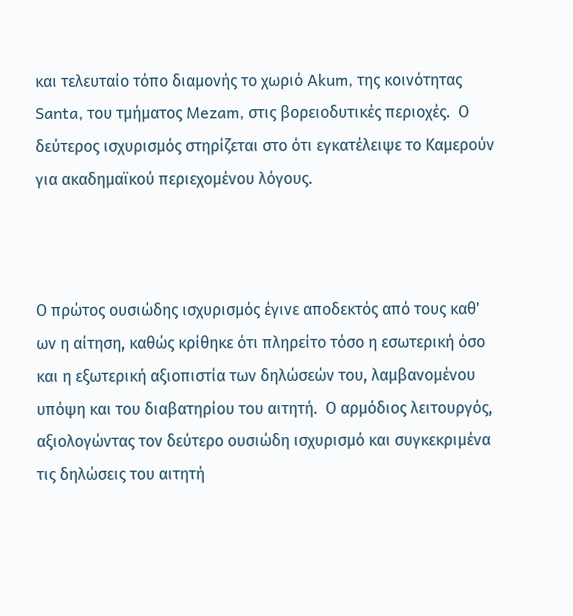και τελευταίο τόπο διαμονής το χωριό Akum, της κοινότητας Santa, του τμήματος Mezam, στις βορειοδυτικές περιοχές.  Ο δεύτερος ισχυρισμός στηρίζεται στο ότι εγκατέλειψε το Καμερούν για ακαδημαϊκού περιεχομένου λόγους.



Ο πρώτος ουσιώδης ισχυρισμός έγινε αποδεκτός από τους καθ' ων η αίτηση, καθώς κρίθηκε ότι πληρείτο τόσο η εσωτερική όσο και η εξωτερική αξιοπιστία των δηλώσεών του, λαμβανομένου υπόψη και του διαβατηρίου του αιτητή.  Ο αρμόδιος λειτουργός, αξιολογώντας τον δεύτερο ουσιώδη ισχυρισμό και συγκεκριμένα τις δηλώσεις του αιτητή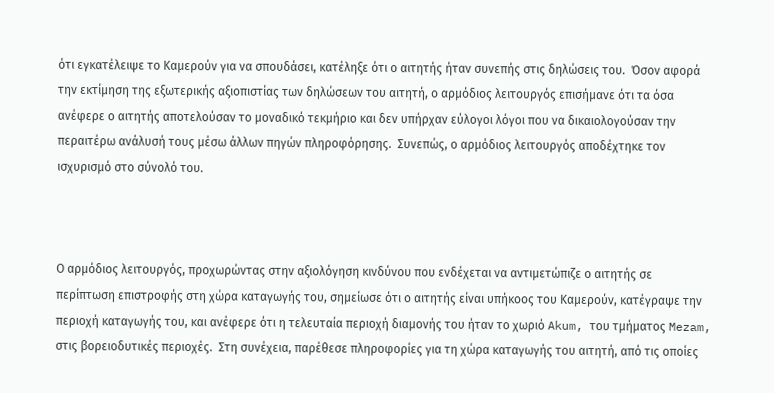ότι εγκατέλειψε το Καμερούν για να σπουδάσει, κατέληξε ότι ο αιτητής ήταν συνεπής στις δηλώσεις του.  Όσον αφορά την εκτίμηση της εξωτερικής αξιοπιστίας των δηλώσεων του αιτητή, ο αρμόδιος λειτουργός επισήμανε ότι τα όσα ανέφερε ο αιτητής αποτελούσαν το μοναδικό τεκμήριο και δεν υπήρχαν εύλογοι λόγοι που να δικαιολογούσαν την περαιτέρω ανάλυσή τους μέσω άλλων πηγών πληροφόρησης.  Συνεπώς, ο αρμόδιος λειτουργός αποδέχτηκε τον ισχυρισμό στο σύνολό του.



Ο αρμόδιος λειτουργός, προχωρώντας στην αξιολόγηση κινδύνου που ενδέχεται να αντιμετώπιζε ο αιτητής σε περίπτωση επιστροφής στη χώρα καταγωγής του, σημείωσε ότι ο αιτητής είναι υπήκοος του Καμερούν, κατέγραψε την περιοχή καταγωγής του, και ανέφερε ότι η τελευταία περιοχή διαμονής του ήταν το χωριό Akum, του τμήματος Mezam, στις βορειοδυτικές περιοχές.  Στη συνέχεια, παρέθεσε πληροφορίες για τη χώρα καταγωγής του αιτητή, από τις οποίες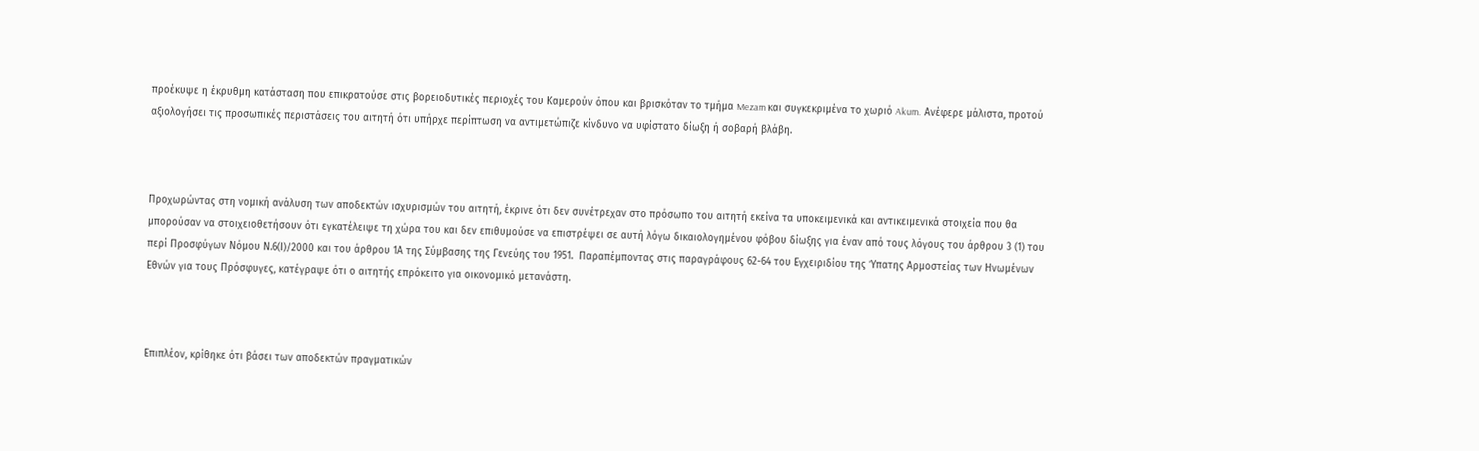προέκυψε η έκρυθμη κατάσταση που επικρατούσε στις βορειοδυτικές περιοχές του Καμερούν όπου και βρισκόταν το τμήμα Mezam και συγκεκριμένα το χωριό Akum.  Ανέφερε μάλιστα, προτού αξιολογήσει τις προσωπικές περιστάσεις του αιτητή ότι υπήρχε περίπτωση να αντιμετώπιζε κίνδυνο να υφίστατο δίωξη ή σοβαρή βλάβη.



Προχωρώντας στη νομική ανάλυση των αποδεκτών ισχυρισμών του αιτητή, έκρινε ότι δεν συνέτρεχαν στο πρόσωπο του αιτητή εκείνα τα υποκειμενικά και αντικειμενικά στοιχεία που θα μπορούσαν να στοιχειοθετήσουν ότι εγκατέλειψε τη χώρα του και δεν επιθυμούσε να επιστρέψει σε αυτή λόγω δικαιολογημένου φόβου δίωξης για έναν από τους λόγους του άρθρου 3 (1) του περί Προσφύγων Νόμου Ν.6(Ι)/2000 και του άρθρου 1Α της Σύμβασης της Γενεύης του 1951.  Παραπέμποντας στις παραγράφους 62-64 του Εγχειριδίου της Ύπατης Αρμοστείας των Ηνωμένων Εθνών για τους Πρόσφυγες, κατέγραψε ότι ο αιτητής επρόκειτο για οικονομικό μετανάστη.



Επιπλέον, κρίθηκε ότι βάσει των αποδεκτών πραγματικών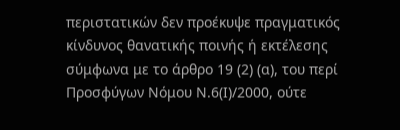περιστατικών δεν προέκυψε πραγματικός κίνδυνος θανατικής ποινής ή εκτέλεσης σύμφωνα με το άρθρο 19 (2) (α), του περί Προσφύγων Νόμου Ν.6(Ι)/2000, ούτε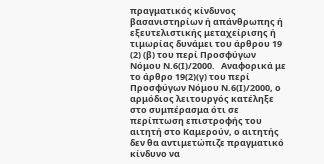πραγματικός κίνδυνος βασανιστηρίων ή απάνθρωπης ή εξευτελιστικής μεταχείρισης ή τιμωρίας δυνάμει του άρθρου 19 (2) (β) του περί Προσφύγων Νόμου Ν.6(Ι)/2000.   Αναφορικά με το άρθρο 19(2)(γ) του περί Προσφύγων Νόμου Ν.6(Ι)/2000, ο αρμόδιος λειτουργός κατέληξε στο συμπέρασμα ότι σε περίπτωση επιστροφής του αιτητή στο Καμερούν, ο αιτητής δεν θα αντιμετώπιζε πραγματικό κίνδυνο να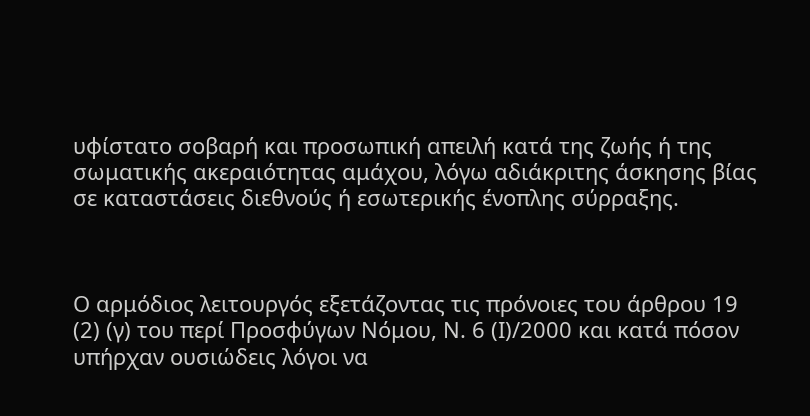υφίστατο σοβαρή και προσωπική απειλή κατά της ζωής ή της σωματικής ακεραιότητας αμάχου, λόγω αδιάκριτης άσκησης βίας σε καταστάσεις διεθνούς ή εσωτερικής ένοπλης σύρραξης.



Ο αρμόδιος λειτουργός εξετάζοντας τις πρόνοιες του άρθρου 19 (2) (γ) του περί Προσφύγων Νόμου, Ν. 6 (Ι)/2000 και κατά πόσον υπήρχαν ουσιώδεις λόγοι να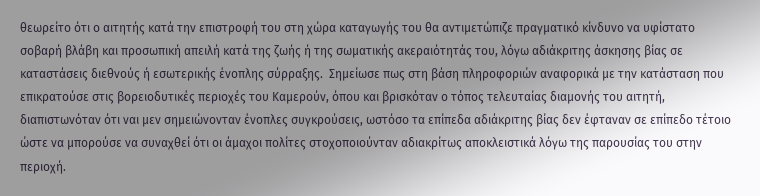θεωρείτο ότι ο αιτητής κατά την επιστροφή του στη χώρα καταγωγής του θα αντιμετώπιζε πραγματικό κίνδυνο να υφίστατο σοβαρή βλάβη και προσωπική απειλή κατά της ζωής ή της σωματικής ακεραιότητάς του, λόγω αδιάκριτης άσκησης βίας σε καταστάσεις διεθνούς ή εσωτερικής ένοπλης σύρραξης.  Σημείωσε πως στη βάση πληροφοριών αναφορικά με την κατάσταση που επικρατούσε στις βορειοδυτικές περιοχές του Καμερούν, όπου και βρισκόταν ο τόπος τελευταίας διαμονής του αιτητή, διαπιστωνόταν ότι ναι μεν σημειώνονταν ένοπλες συγκρούσεις, ωστόσο τα επίπεδα αδιάκριτης βίας δεν έφταναν σε επίπεδο τέτοιο ώστε να μπορούσε να συναχθεί ότι οι άμαχοι πολίτες στοχοποιούνταν αδιακρίτως αποκλειστικά λόγω της παρουσίας του στην περιοχή.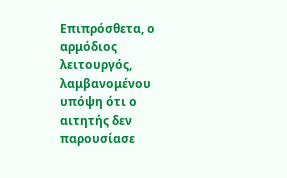Επιπρόσθετα, ο αρμόδιος λειτουργός, λαμβανομένου υπόψη ότι ο αιτητής δεν παρουσίασε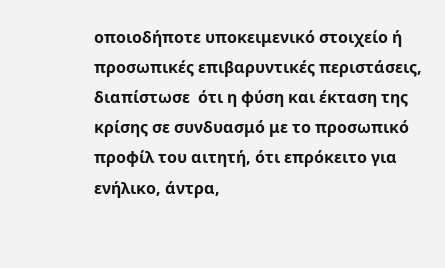οποιοδήποτε υποκειμενικό στοιχείο ή προσωπικές επιβαρυντικές περιστάσεις, διαπίστωσε  ότι η φύση και έκταση της κρίσης σε συνδυασμό με το προσωπικό προφίλ του αιτητή, ότι επρόκειτο για ενήλικο, άντρα,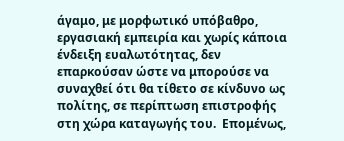άγαμο, με μορφωτικό υπόβαθρο, εργασιακή εμπειρία και χωρίς κάποια ένδειξη ευαλωτότητας, δεν επαρκούσαν ώστε να μπορούσε να συναχθεί ότι θα τίθετο σε κίνδυνο ως πολίτης, σε περίπτωση επιστροφής στη χώρα καταγωγής του.  Επομένως,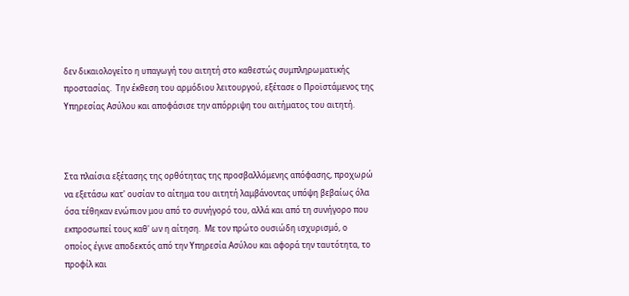δεν δικαιολογείτο η υπαγωγή του αιτητή στο καθεστώς συμπληρωματικής προστασίας.  Την έκθεση του αρμόδιου λειτουργού, εξέτασε ο Προϊστάμενος της Υπηρεσίας Ασύλου και αποφάσισε την απόρριψη του αιτήματος του αιτητή.



Στα πλαίσια εξέτασης της ορθότητας της προσβαλλόμενης απόφασης, προχωρώ να εξετάσω κατ' ουσίαν το αίτημα του αιτητή λαμβάνοντας υπόψη βεβαίως όλα όσα τέθηκαν ενώπιον μου από το συνήγορό του, αλλά και από τη συνήγορο που εκπροσωπεί τους καθ' ων η αίτηση.  Με τον πρώτο ουσιώδη ισχυρισμό, ο οποίος έγινε αποδεκτός από την Υπηρεσία Ασύλου και αφορά την ταυτότητα, το προφίλ και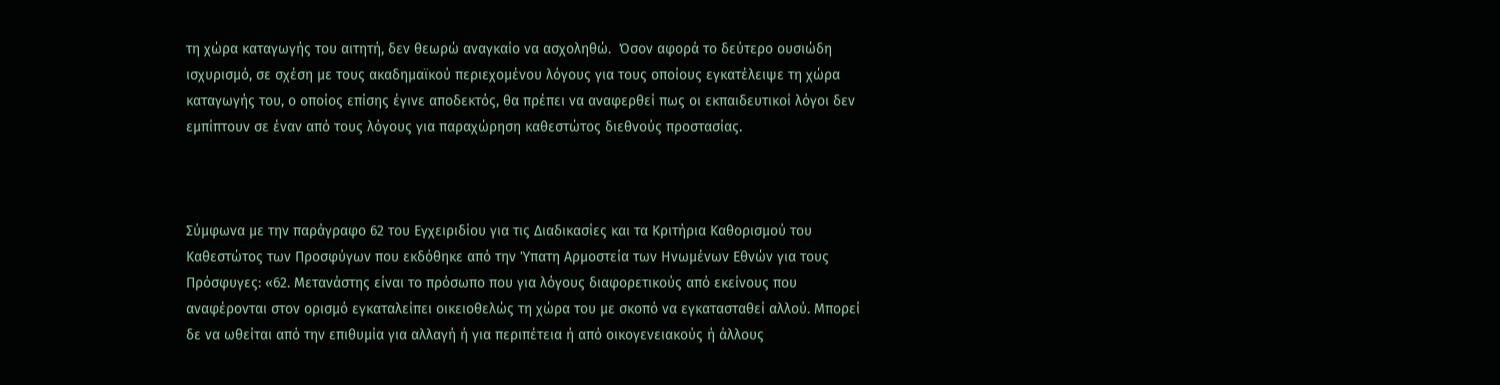τη χώρα καταγωγής του αιτητή, δεν θεωρώ αναγκαίο να ασχοληθώ.  Όσον αφορά το δεύτερο ουσιώδη ισχυρισμό, σε σχέση με τους ακαδημαϊκού περιεχομένου λόγους για τους οποίους εγκατέλειψε τη χώρα καταγωγής του, ο οποίος επίσης έγινε αποδεκτός, θα πρέπει να αναφερθεί πως οι εκπαιδευτικοί λόγοι δεν εμπίπτουν σε έναν από τους λόγους για παραχώρηση καθεστώτος διεθνούς προστασίας.



Σύμφωνα με την παράγραφο 62 του Εγχειριδίου για τις Διαδικασίες και τα Κριτήρια Καθορισμού του Καθεστώτος των Προσφύγων που εκδόθηκε από την Ύπατη Αρμοστεία των Ηνωμένων Εθνών για τους Πρόσφυγες: «62. Μετανάστης είναι το πρόσωπο που για λόγους διαφορετικούς από εκείνους που αναφέρονται στον ορισμό εγκαταλείπει οικειοθελώς τη χώρα του με σκοπό να εγκατασταθεί αλλού. Μπορεί δε να ωθείται από την επιθυμία για αλλαγή ή για περιπέτεια ή από οικογενειακούς ή άλλους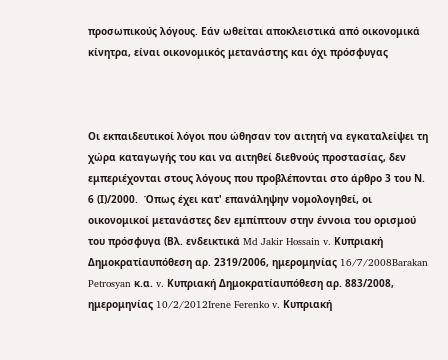προσωπικούς λόγους. Εάν ωθείται αποκλειστικά από οικονομικά κίνητρα, είναι οικονομικός μετανάστης και όχι πρόσφυγας



Οι εκπαιδευτικοί λόγοι που ώθησαν τον αιτητή να εγκαταλείψει τη χώρα καταγωγής του και να αιτηθεί διεθνούς προστασίας, δεν εμπεριέχονται στους λόγους που προβλέπονται στο άρθρο 3 του Ν. 6 (Ι)/2000.  Όπως έχει κατ' επανάληψην νομολογηθεί, οι οικονομικοί μετανάστες δεν εμπίπτουν στην έννοια του ορισμού του πρόσφυγα (Βλ. ενδεικτικά Md Jakir Hossain v. Κυπριακή Δημοκρατίαυπόθεση αρ. 2319/2006, ημερομηνίας 16/7/2008Barakan Petrosyan κ.α. v. Κυπριακή Δημοκρατίαυπόθεση αρ. 883/2008, ημερομηνίας 10/2/2012Irene Ferenko v. Κυπριακή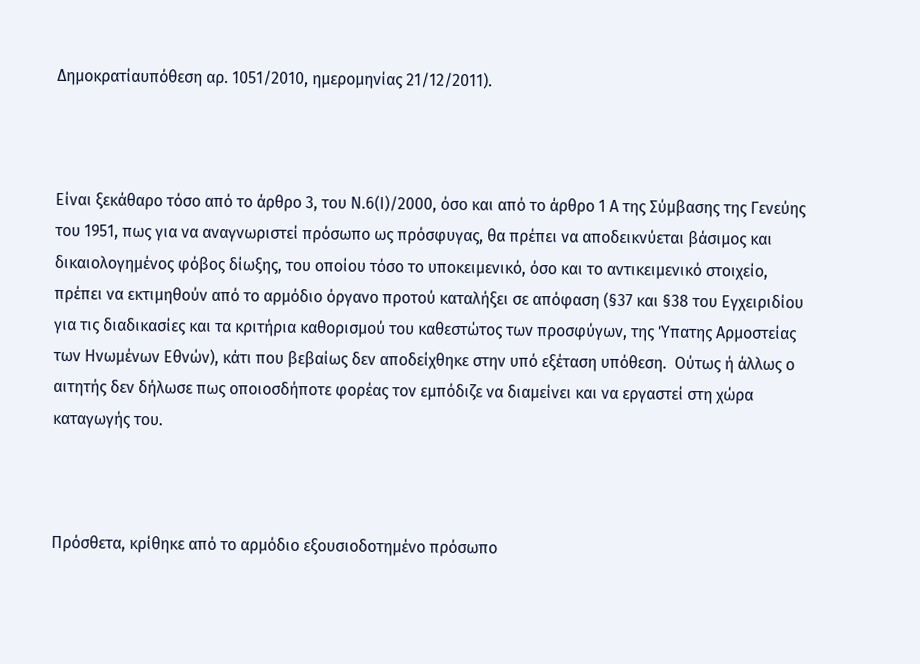Δημοκρατίαυπόθεση αρ. 1051/2010, ημερομηνίας 21/12/2011).



Είναι ξεκάθαρο τόσο από το άρθρο 3, του Ν.6(Ι)/2000, όσο και από το άρθρο 1 Α της Σύμβασης της Γενεύης του 1951, πως για να αναγνωριστεί πρόσωπο ως πρόσφυγας, θα πρέπει να αποδεικνύεται βάσιμος και δικαιολογημένος φόβος δίωξης, του οποίου τόσο το υποκειμενικό, όσο και το αντικειμενικό στοιχείο, πρέπει να εκτιμηθούν από το αρμόδιο όργανο προτού καταλήξει σε απόφαση (§37 και §38 του Εγχειριδίου για τις διαδικασίες και τα κριτήρια καθορισμού του καθεστώτος των προσφύγων, της Ύπατης Αρμοστείας των Ηνωμένων Εθνών), κάτι που βεβαίως δεν αποδείχθηκε στην υπό εξέταση υπόθεση.  Ούτως ή άλλως ο αιτητής δεν δήλωσε πως οποιοσδήποτε φορέας τον εμπόδιζε να διαμείνει και να εργαστεί στη χώρα καταγωγής του.



Πρόσθετα, κρίθηκε από το αρμόδιο εξουσιοδοτημένο πρόσωπο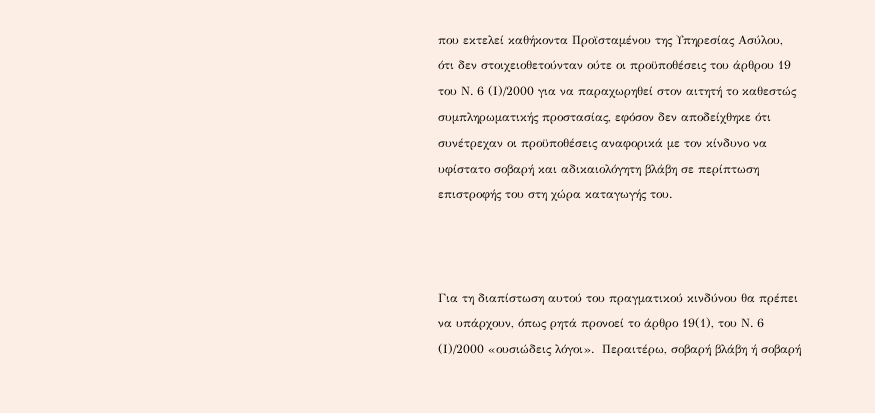που εκτελεί καθήκοντα Προϊσταμένου της Υπηρεσίας Ασύλου, ότι δεν στοιχειοθετούνταν ούτε οι προϋποθέσεις του άρθρου 19 του Ν. 6 (Ι)/2000 για να παραχωρηθεί στον αιτητή το καθεστώς συμπληρωματικής προστασίας, εφόσον δεν αποδείχθηκε ότι συνέτρεχαν οι προϋποθέσεις αναφορικά με τον κίνδυνο να υφίστατο σοβαρή και αδικαιολόγητη βλάβη σε περίπτωση επιστροφής του στη χώρα καταγωγής του.



Για τη διαπίστωση αυτού του πραγματικού κινδύνου θα πρέπει να υπάρχουν, όπως ρητά προνοεί το άρθρο 19(1), του Ν. 6 (Ι)/2000 «ουσιώδεις λόγοι».  Περαιτέρω, σοβαρή βλάβη ή σοβαρή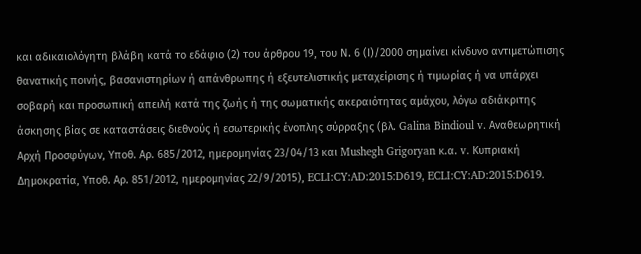και αδικαιολόγητη βλάβη κατά το εδάφιο (2) του άρθρου 19, του Ν. 6 (Ι)/2000 σημαίνει κίνδυνο αντιμετώπισης θανατικής ποινής, βασανιστηρίων ή απάνθρωπης ή εξευτελιστικής μεταχείρισης ή τιμωρίας ή να υπάρχει σοβαρή και προσωπική απειλή κατά της ζωής ή της σωματικής ακεραιότητας αμάχου, λόγω αδιάκριτης άσκησης βίας σε καταστάσεις διεθνούς ή εσωτερικής ένοπλης σύρραξης (βλ. Galina Bindioul v. Αναθεωρητική Αρχή Προσφύγων, Υποθ. Αρ. 685/2012, ημερομηνίας 23/04/13 και Mushegh Grigoryan κ.α. v. Κυπριακή Δημοκρατία, Υποθ. Αρ. 851/2012, ημερομηνίας 22/9/2015), ECLI:CY:AD:2015:D619, ECLI:CY:AD:2015:D619.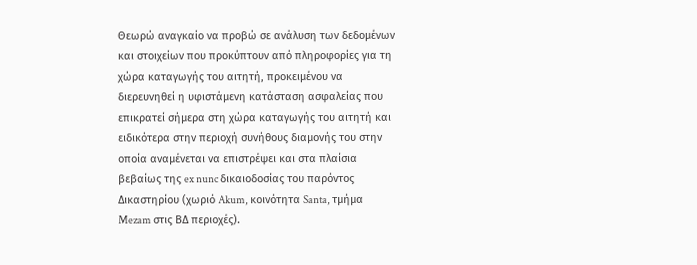Θεωρώ αναγκαίο να προβώ σε ανάλυση των δεδομένων και στοιχείων που προκύπτουν από πληροφορίες για τη χώρα καταγωγής του αιτητή, προκειμένου να διερευνηθεί η υφιστάμενη κατάσταση ασφαλείας που επικρατεί σήμερα στη χώρα καταγωγής του αιτητή και ειδικότερα στην περιοχή συνήθους διαμονής του στην οποία αναμένεται να επιστρέψει και στα πλαίσια βεβαίως της ex nunc δικαιοδοσίας του παρόντος Δικαστηρίου (χωριό Akum, κοινότητα Santa, τμήμα Mezam στις ΒΔ περιοχές).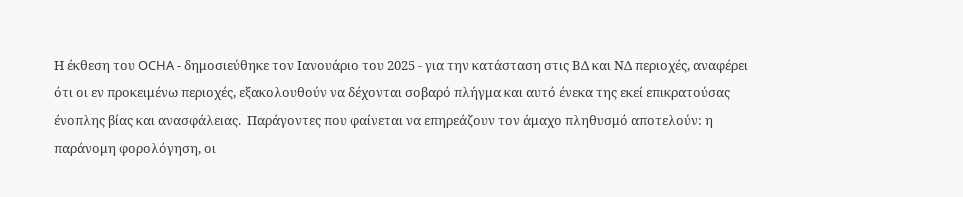Η έκθεση του OCHA - δημοσιεύθηκε τον Ιανουάριο του 2025 - για την κατάσταση στις ΒΔ και ΝΔ περιοχές, αναφέρει ότι οι εν προκειμένω περιοχές, εξακολουθούν να δέχονται σοβαρό πλήγμα και αυτό ένεκα της εκεί επικρατούσας ένοπλης βίας και ανασφάλειας.  Παράγοντες που φαίνεται να επηρεάζουν τον άμαχο πληθυσμό αποτελούν: η παράνομη φορολόγηση, οι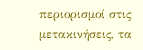περιορισμοί στις μετακινήσεις, τα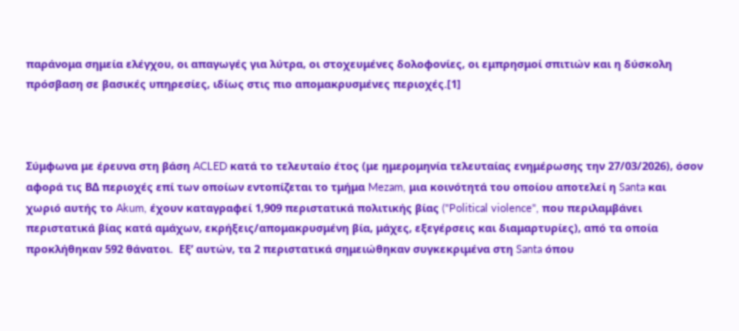παράνομα σημεία ελέγχου, οι απαγωγές για λύτρα, οι στοχευμένες δολοφονίες, οι εμπρησμοί σπιτιών και η δύσκολη πρόσβαση σε βασικές υπηρεσίες, ιδίως στις πιο απομακρυσμένες περιοχές.[1]



Σύμφωνα με έρευνα στη βάση ACLED κατά το τελευταίο έτος (με ημερομηνία τελευταίας ενημέρωσης την 27/03/2026), όσον αφορά τις ΒΔ περιοχές επί των οποίων εντοπίζεται το τμήμα Mezam, μια κοινότητά του οποίου αποτελεί η Santa και χωριό αυτής το Akum, έχουν καταγραφεί 1,909 περιστατικά πολιτικής βίας ("Political violence", που περιλαμβάνει περιστατικά βίας κατά αμάχων, εκρήξεις/απομακρυσμένη βία, μάχες, εξεγέρσεις και διαμαρτυρίες), από τα οποία προκλήθηκαν 592 θάνατοι.  Εξ’ αυτών, τα 2 περιστατικά σημειώθηκαν συγκεκριμένα στη Santa όπου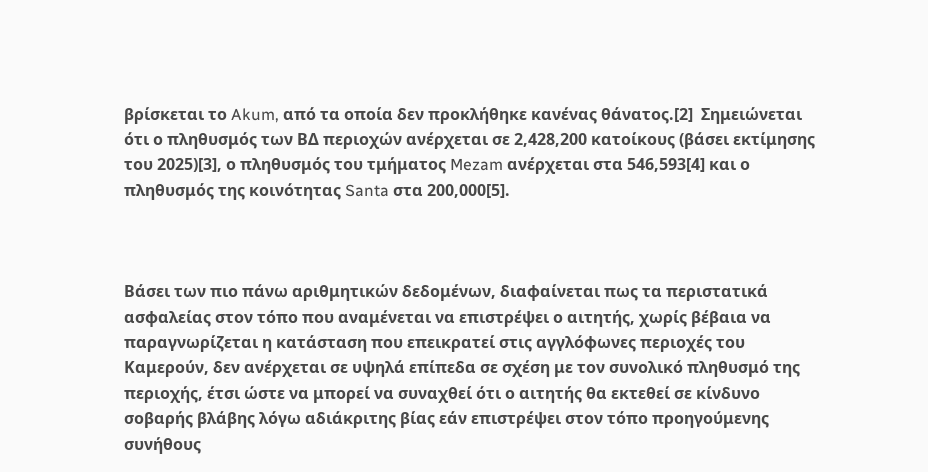βρίσκεται το Akum, από τα οποία δεν προκλήθηκε κανένας θάνατος.[2]  Σημειώνεται ότι ο πληθυσμός των ΒΔ περιοχών ανέρχεται σε 2,428,200 κατοίκους (βάσει εκτίμησης του 2025)[3], ο πληθυσμός του τμήματος Mezam ανέρχεται στα 546,593[4] και ο πληθυσμός της κοινότητας Santa στα 200,000[5].



Βάσει των πιο πάνω αριθμητικών δεδομένων, διαφαίνεται πως τα περιστατικά ασφαλείας στον τόπο που αναμένεται να επιστρέψει ο αιτητής, χωρίς βέβαια να παραγνωρίζεται η κατάσταση που επεικρατεί στις αγγλόφωνες περιοχές του Καμερούν, δεν ανέρχεται σε υψηλά επίπεδα σε σχέση με τον συνολικό πληθυσμό της περιοχής, έτσι ώστε να μπορεί να συναχθεί ότι ο αιτητής θα εκτεθεί σε κίνδυνο σοβαρής βλάβης λόγω αδιάκριτης βίας εάν επιστρέψει στον τόπο προηγούμενης συνήθους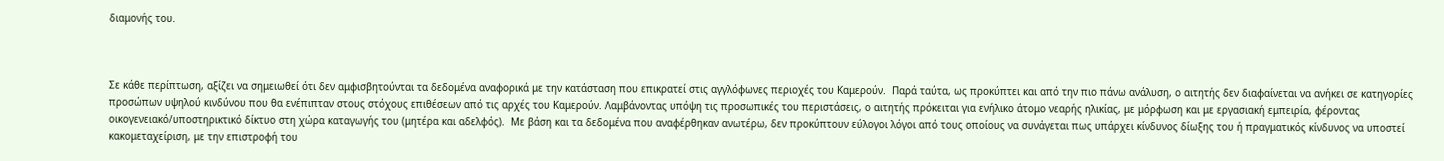διαμονής του.



Σε κάθε περίπτωση, αξίζει να σημειωθεί ότι δεν αμφισβητούνται τα δεδομένα αναφορικά με την κατάσταση που επικρατεί στις αγγλόφωνες περιοχές του Καμερούν.  Παρά ταύτα, ως προκύπτει και από την πιο πάνω ανάλυση, ο αιτητής δεν διαφαίνεται να ανήκει σε κατηγορίες προσώπων υψηλού κινδύνου που θα ενέπιπταν στους στόχους επιθέσεων από τις αρχές του Καμερούν. Λαμβάνοντας υπόψη τις προσωπικές του περιστάσεις, ο αιτητής πρόκειται για ενήλικο άτομο νεαρής ηλικίας, με μόρφωση και με εργασιακή εμπειρία, φέροντας οικογενειακό/υποστηρικτικό δίκτυο στη χώρα καταγωγής του (μητέρα και αδελφός).  Με βάση και τα δεδομένα που αναφέρθηκαν ανωτέρω, δεν προκύπτουν εύλογοι λόγοι από τους οποίους να συνάγεται πως υπάρχει κίνδυνος δίωξης του ή πραγματικός κίνδυνος να υποστεί κακομεταχείριση, με την επιστροφή του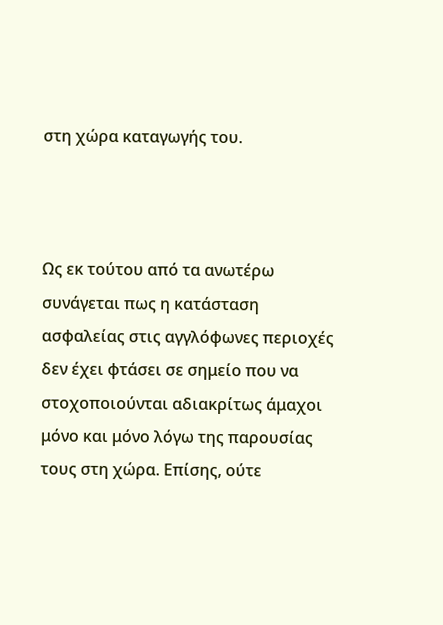στη χώρα καταγωγής του.



Ως εκ τούτου από τα ανωτέρω συνάγεται πως η κατάσταση ασφαλείας στις αγγλόφωνες περιοχές δεν έχει φτάσει σε σημείο που να στοχοποιούνται αδιακρίτως άμαχοι μόνο και μόνο λόγω της παρουσίας τους στη χώρα. Επίσης, ούτε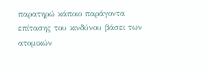παρατηρώ κάποιο παράγοντα επίτασης του κινδύνου βάσει των ατομικών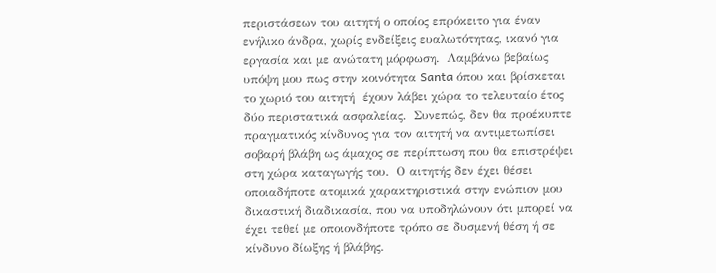περιστάσεων του αιτητή ο οποίος επρόκειτο για έναν ενήλικο άνδρα, χωρίς ενδείξεις ευαλωτότητας, ικανό για εργασία και με ανώτατη μόρφωση.  Λαμβάνω βεβαίως υπόψη μου πως στην κοινότητα Santa όπου και βρίσκεται το χωριό του αιτητή  έχουν λάβει χώρα το τελευταίο έτος  δύο περιστατικά ασφαλείας.  Συνεπώς, δεν θα προέκυπτε πραγματικός κίνδυνος για τον αιτητή να αντιμετωπίσει σοβαρή βλάβη ως άμαχος σε περίπτωση που θα επιστρέψει στη χώρα καταγωγής του.  Ο αιτητής δεν έχει θέσει οποιαδήποτε ατομικά χαρακτηριστικά στην ενώπιον μου δικαστική διαδικασία, που να υποδηλώνουν ότι μπορεί να έχει τεθεί με οποιονδήποτε τρόπο σε δυσμενή θέση ή σε κίνδυνο δίωξης ή βλάβης.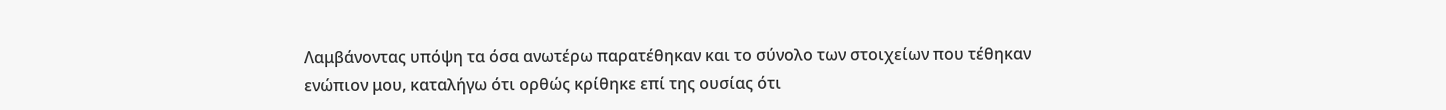Λαμβάνοντας υπόψη τα όσα ανωτέρω παρατέθηκαν και το σύνολο των στοιχείων που τέθηκαν ενώπιον μου, καταλήγω ότι ορθώς κρίθηκε επί της ουσίας ότι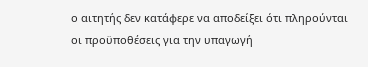ο αιτητής δεν κατάφερε να αποδείξει ότι πληρούνται οι προϋποθέσεις για την υπαγωγή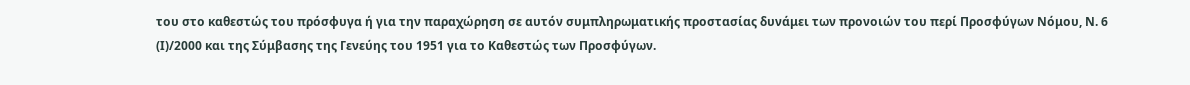του στο καθεστώς του πρόσφυγα ή για την παραχώρηση σε αυτόν συμπληρωματικής προστασίας δυνάμει των προνοιών του περί Προσφύγων Νόμου, Ν. 6 (Ι)/2000 και της Σύμβασης της Γενεύης του 1951 για το Καθεστώς των Προσφύγων.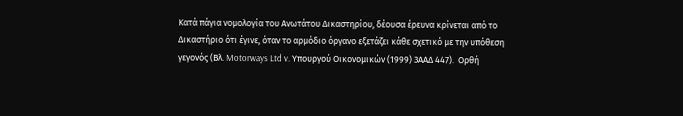Κατά πάγια νομολογία του Ανωτάτου Δικαστηρίου, δέουσα έρευνα κρίνεται από το Δικαστήριο ότι έγινε, όταν το αρμόδιο όργανο εξετάζει κάθε σχετικό με την υπόθεση γεγονός (Βλ. Motorways Ltd v. Υπουργού Οικονομικών (1999) 3ΑΑΔ 447).  Ορθή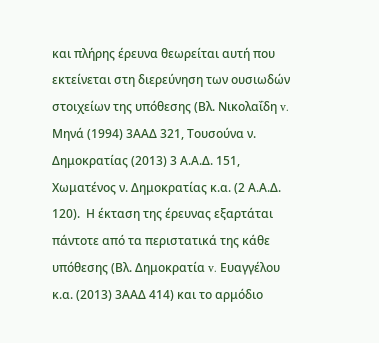και πλήρης έρευνα θεωρείται αυτή που εκτείνεται στη διερεύνηση των ουσιωδών στοιχείων της υπόθεσης (Βλ. Νικολαΐδη v. Μηνά (1994) 3ΑΑΔ 321, Τουσούνα ν. Δημοκρατίας (2013) 3 Α.Α.Δ. 151, Χωματένος ν. Δημοκρατίας κ.α. (2 Α.Α.Δ. 120).  Η έκταση της έρευνας εξαρτάται πάντοτε από τα περιστατικά της κάθε υπόθεσης (Βλ. Δημοκρατία v. Ευαγγέλου κ.α. (2013) 3ΑΑΔ 414) και το αρμόδιο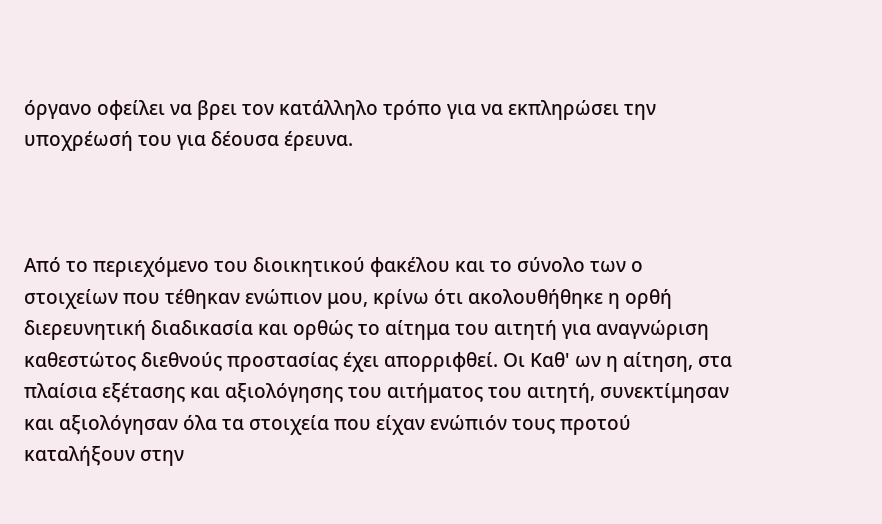όργανο οφείλει να βρει τον κατάλληλο τρόπο για να εκπληρώσει την υποχρέωσή του για δέουσα έρευνα.



Από το περιεχόμενο του διοικητικού φακέλου και το σύνολο των ο στοιχείων που τέθηκαν ενώπιον μου, κρίνω ότι ακολουθήθηκε η ορθή διερευνητική διαδικασία και ορθώς το αίτημα του αιτητή για αναγνώριση καθεστώτος διεθνούς προστασίας έχει απορριφθεί. Οι Καθ' ων η αίτηση, στα πλαίσια εξέτασης και αξιολόγησης του αιτήματος του αιτητή, συνεκτίμησαν και αξιολόγησαν όλα τα στοιχεία που είχαν ενώπιόν τους προτού καταλήξουν στην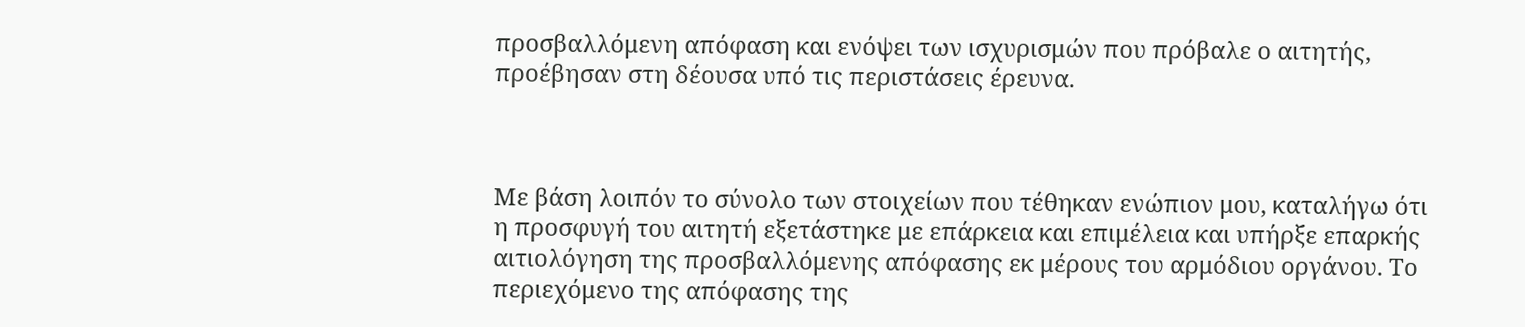προσβαλλόμενη απόφαση και ενόψει των ισχυρισμών που πρόβαλε ο αιτητής, προέβησαν στη δέουσα υπό τις περιστάσεις έρευνα.



Με βάση λοιπόν το σύνολο των στοιχείων που τέθηκαν ενώπιον μου, καταλήγω ότι η προσφυγή του αιτητή εξετάστηκε με επάρκεια και επιμέλεια και υπήρξε επαρκής αιτιολόγηση της προσβαλλόμενης απόφασης εκ μέρους του αρμόδιου οργάνου. Το περιεχόμενο της απόφασης της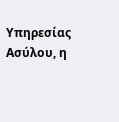Υπηρεσίας Ασύλου, η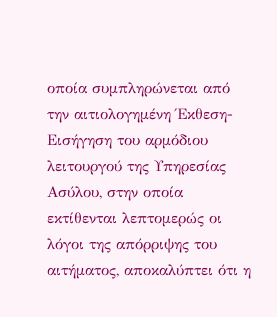οποία συμπληρώνεται από την αιτιολογημένη Έκθεση-Εισήγηση του αρμόδιου λειτουργού της Υπηρεσίας Ασύλου, στην οποία εκτίθενται λεπτομερώς οι λόγοι της απόρριψης του αιτήματος, αποκαλύπτει ότι η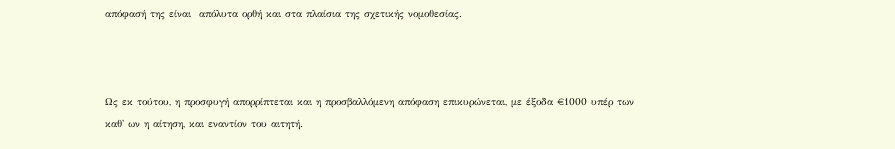απόφασή της είναι  απόλυτα ορθή και στα πλαίσια της σχετικής νομοθεσίας.



Ως εκ τούτου, η προσφυγή απορρίπτεται και η προσβαλλόμενη απόφαση επικυρώνεται, με έξοδα €1000 υπέρ των καθ' ων η αίτηση, και εναντίον του αιτητή.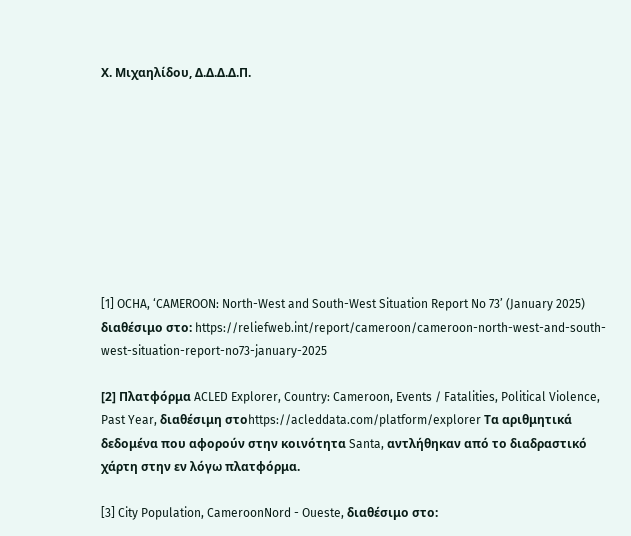Χ. Μιχαηλίδου, Δ.Δ.Δ.Δ.Π.









[1] OCHA, ‘CAMEROON: North-West and South-West Situation Report No 73’ (January 2025) διαθέσιμο στο: https://reliefweb.int/report/cameroon/cameroon-north-west-and-south-west-situation-report-no73-january-2025

[2] Πλατφόρμα ACLED Explorer, Country: Cameroon, Events / Fatalities, Political Violence, Past Year, διαθέσιμη στοhttps://acleddata.com/platform/explorer Τα αριθμητικά δεδομένα που αφορούν στην κοινότητα Santa, αντλήθηκαν από το διαδραστικό χάρτη στην εν λόγω πλατφόρμα.

[3] City Population, CameroonNord - Oueste, διαθέσιμο στο: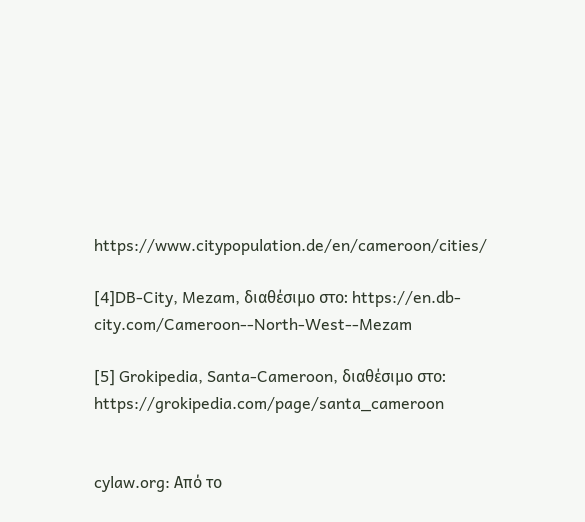https://www.citypopulation.de/en/cameroon/cities/

[4]DB-City, Mezam, διαθέσιμο στο: https://en.db-city.com/Cameroon--North-West--Mezam

[5] Grokipedia, Santa-Cameroon, διαθέσιμο στο: https://grokipedia.com/page/santa_cameroon


cylaw.org: Από το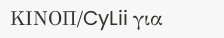ΚΙΝOΠ/CyLii για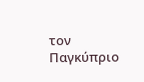τον Παγκύπριο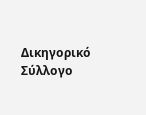Δικηγορικό Σύλλογο